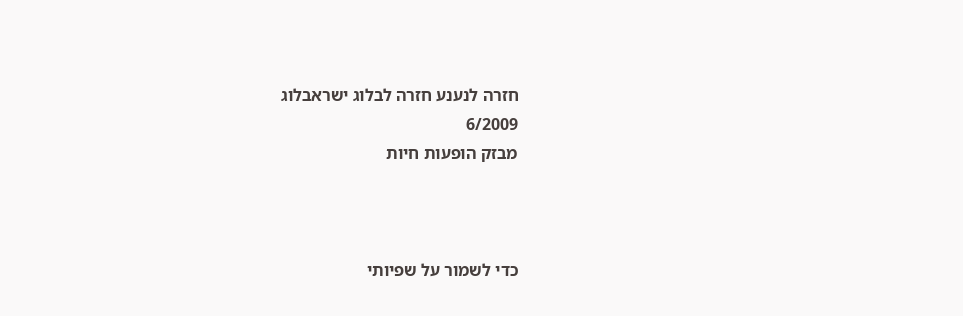חזרה לנענע חזרה לבלוג ישראבלוג
6/2009
מבזק הופעות חיות



כדי לשמור על שפיותי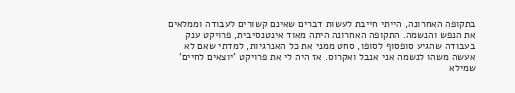בתקופה האחרונה, הייתי חייבת לעשות דברים שאינם קשורים לעבודה וממלאים את הנפש והנשמה. התקופה האחרונה היתה מאוד אינטנסיבית, פרויקט ענק בעבודה שהגיע סופסוף לסופו, סחט ממני את כל האנרגיות, למדתי שאם לא אעשה משהו לנשמה אני אנבל ואקרוס. אז היה לי את פרויקט 'יוצאים לחיים' שמילא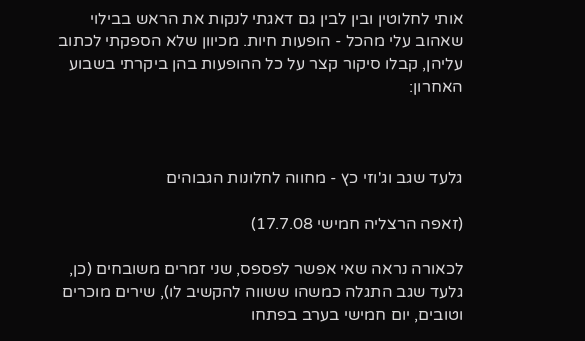אותי לחלוטין ובין לבין גם דאגתי לנקות את הראש בבילוי שאהוב עלי מהכל - הופעות חיות. מכיוון שלא הספקתי לכתוב עליהן, קבלו סיקור קצר על כל ההופעות בהן ביקרתי בשבוע האחרון:



גלעד שגב וג'וזי כץ - מחווה לחלונות הגבוהים

(זאפה הרצליה חמישי 17.7.08)

לכאורה נראה שאי אפשר לפספס, שני זמרים משובחים (כן, גלעד שגב התגלה כמשהו ששווה להקשיב לו), שירים מוכרים וטובים, יום חמישי בערב בפתחו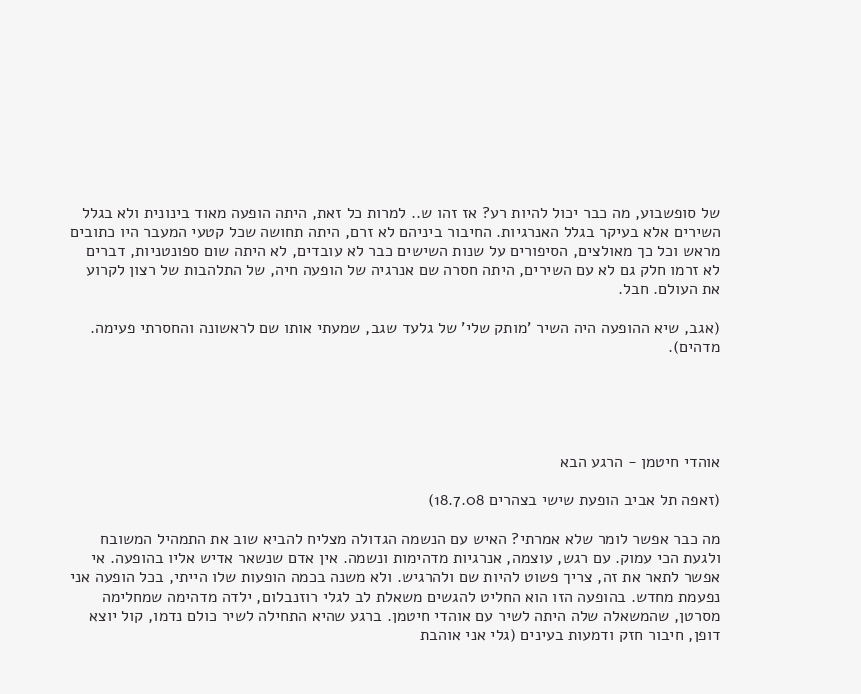של סופשבוע, מה כבר יכול להיות רע? אז זהו ש.. למרות כל זאת, היתה הופעה מאוד בינונית ולא בגלל השירים אלא בעיקר בגלל האנרגיות. החיבור ביניהם לא זרם, היתה תחושה שכל קטעי המעבר היו כתובים מראש וכל כך מאולצים, הסיפורים על שנות השישים כבר לא עובדים, לא היתה שום ספונטניות, דברים לא זרמו חלק גם לא עם השירים, היתה חסרה שם אנרגיה של הופעה חיה, של התלהבות של רצון לקרוע את העולם. חבל.

(אגב, שיא ההופעה היה השיר 'מותק שלי' של גלעד שגב, שמעתי אותו שם לראשונה והחסרתי פעימה. מדהים).





אוהדי חיטמן - הרגע הבא

(זאפה תל אביב הופעת שישי בצהרים 18.7.08)

מה כבר אפשר לומר שלא אמרתי? האיש עם הנשמה הגדולה מצליח להביא שוב את התמהיל המשובח ולגעת הכי עמוק. עם רגש, עוצמה, אנרגיות מדהימות ונשמה. אין אדם שנשאר אדיש אליו בהופעה. אי אפשר לתאר את זה, צריך פשוט להיות שם ולהרגיש. ולא משנה בכמה הופעות שלו הייתי, בכל הופעה אני נפעמת מחדש. בהופעה הזו הוא החליט להגשים משאלת לב לגלי רוזנבלום, ילדה מדהימה שמחלימה מסרטן, שהמשאלה שלה היתה לשיר עם אוהדי חיטמן. ברגע שהיא התחילה לשיר כולם נדמו, קול יוצא דופן, חיבור חזק ודמעות בעינים (גלי אני אוהבת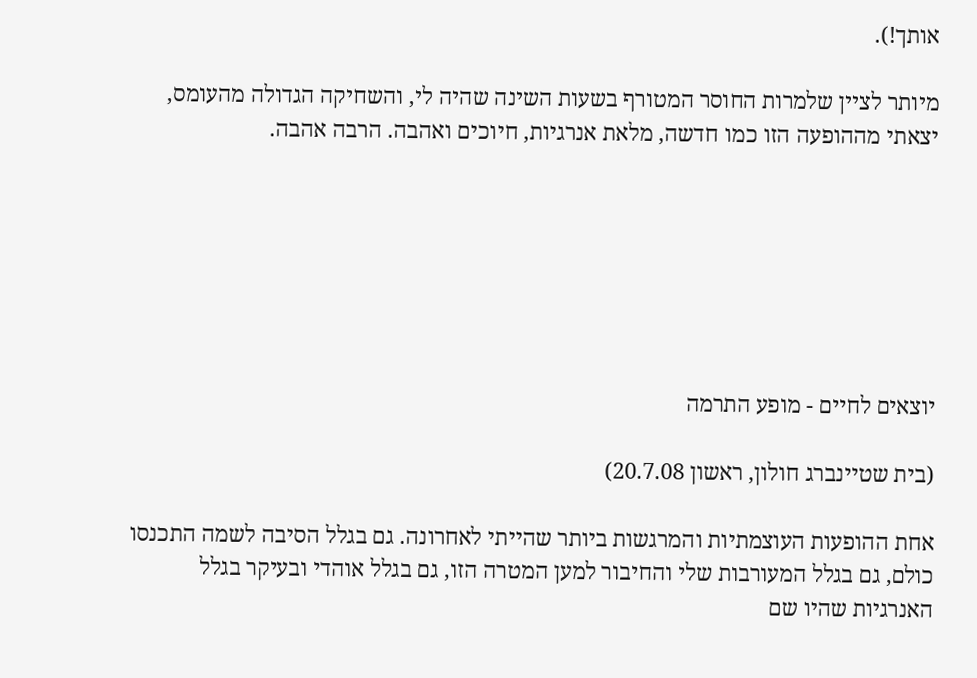אותך!).

מיותר לציין שלמרות החוסר המטורף בשעות השינה שהיה לי, והשחיקה הגדולה מהעומס, יצאתי מההופעה הזו כמו חדשה, מלאת אנרגיות, חיוכים ואהבה. הרבה אהבה.







יוצאים לחיים - מופע התרמה

(בית שטיינברג חולון, ראשון 20.7.08)

אחת ההופעות העוצמתיות והמרגשות ביותר שהייתי לאחרונה. גם בגלל הסיבה לשמה התכנסו כולם, גם בגלל המעורבות שלי והחיבור למען המטרה הזו, גם בגלל אוהדי ובעיקר בגלל האנרגיות שהיו שם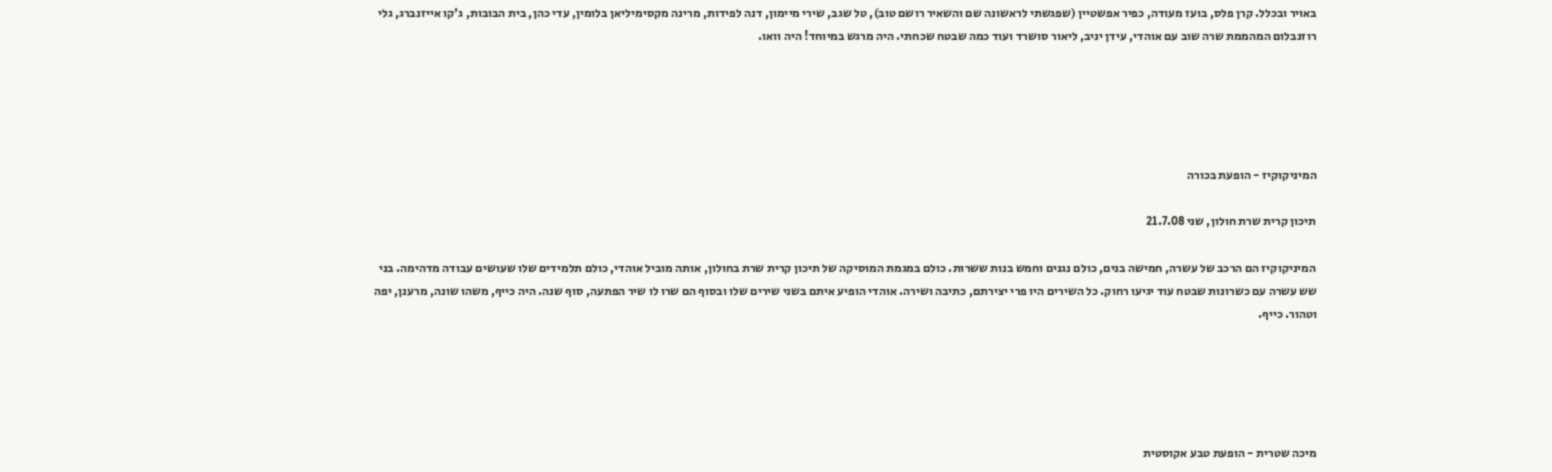באויר ובכלל. קרן פלס, בועז מעודה, כפיר אפשטיין (שפגשתי לראשונה שם והשאיר רושם טוב), טל שגב, שירי מיימון, דנה לפידות, מרינה מקסימיליאן בלומין, עדי כהן, בית הבובות, ג'קו אייזנברג, גלי רוזנבלום המהממת שרה שוב עם אוהדי, עידן יניב, ליאור סושרד ועוד כמה שבטח שכחתי. היה מרגש במיוחד! היה וואו.





המיניקוקיז - הופעת בכורה

תיכון קרית שרת חולון, שני 21.7.08

המיניקוקיז הם הרכב של עשרה, חמישה בנים, כולם נגנים וחמש בנות ששרות. כולם במגמת המוסיקה של תיכון קרית שרת בחולון, אותה מוביל אוהדי, כולם תלמידים שלו שעושים עבודה מדהימה. בני שש עשרה עם כשרונות שבטח עוד יגיעו רחוק. כל השירים היו פרי יצירתם, כתיבה ושירה. אוהדי הופיע איתם בשני שירים שלו ובסוף הם שרו לו שיר הפתעה, סוף שנה. היה כייף, משהו שונה, מרענן, יפה וטהור. כייף.





מיכה שטרית - הופעת טבע אקוסטית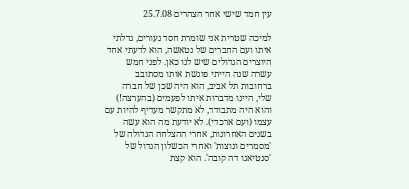עין חמד שישי אחר הצהרים 25.7.08

למיכה שטרית אני שומרת חסד נעורים, גדלתי איתו ועם החברים של נטאשה, הוא לדעתי אחד היוצרים הגדולים שיש לנו כאן. לפני חמש עשרה שנה הייתי פוגשת אותו מסתובב ברחובות תל אביב, הוא היה שכן של חברה שלי, היינו מדברות איתו לפעמים (בהערצה!) והוא היה מתבודד, לא מתקשר מעדיף להיות עם עצמו (ועם ארכדי). לא יודעת מה הוא עשה בשנים האחרונות, אחרי ההצלחה הגדולה של 'מסמרים ונוצות' ואחרי הכשלון הגדול של 'סנטיאגו דה קובה'. הוא קצת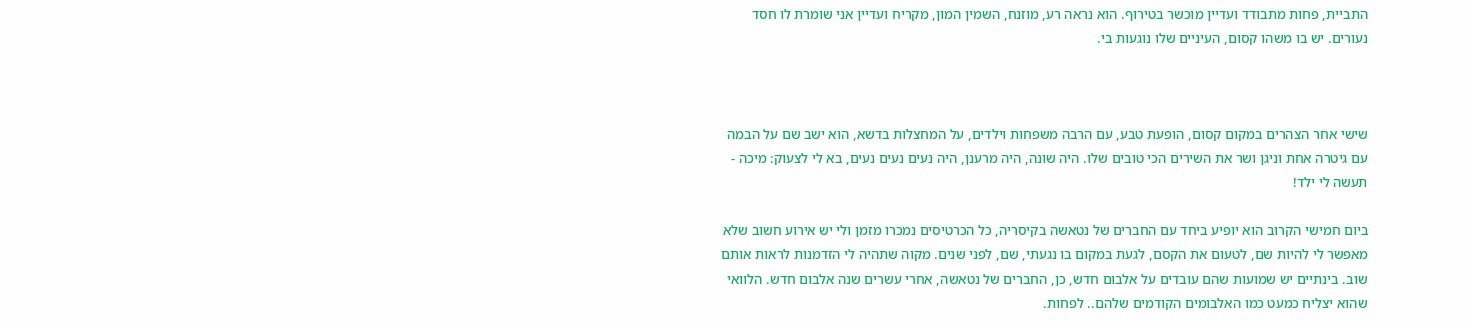התביית, פחות מתבודד ועדיין מוכשר בטירוף. הוא נראה רע, מוזנח, השמין המון, מקריח ועדיין אני שומרת לו חסד נעורים. יש בו משהו קסום, העיניים שלו נוגעות בי.



שישי אחר הצהרים במקום קסום, הופעת טבע, עם הרבה משפחות וילדים, על המחצלות בדשא, הוא ישב שם על הבמה עם גיטרה אחת וניגן ושר את השירים הכי טובים שלו. היה שונה, היה מרענן, היה נעים נעים נעים, בא לי לצעוק: מיכה - תעשה לי ילד!

ביום חמישי הקרוב הוא יופיע ביחד עם החברים של נטאשה בקיסריה, כל הכרטיסים נמכרו מזמן ולי יש אירוע חשוב שלא מאפשר לי להיות שם, לטעום את הקסם, לגעת במקום בו נגעתי, שם, לפני שנים. מקוה שתהיה לי הזדמנות לראות אותם שוב. בינתיים יש שמועות שהם עובדים על אלבום חדש, כן, החברים של נטאשה, אחרי עשרים שנה אלבום חדש. הלוואי שהוא יצליח כמעט כמו האלבומים הקודמים שלהם.. לפחות.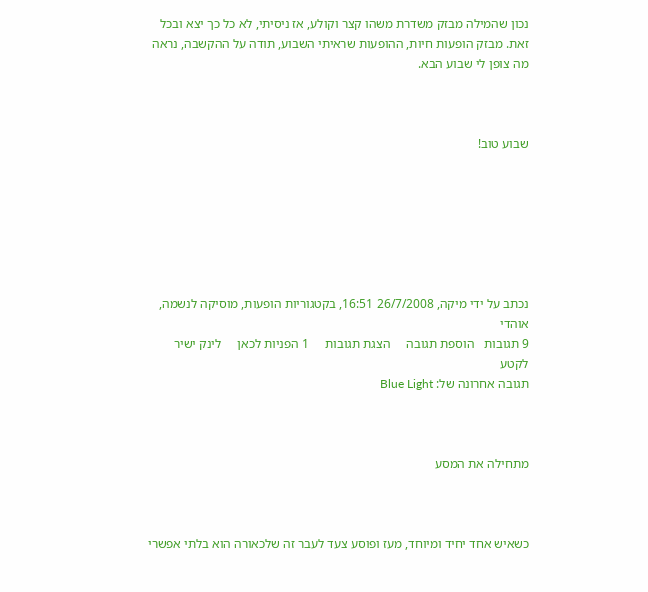נכון שהמילה מבזק משדרת משהו קצר וקולע, אז ניסיתי, לא כל כך יצא ובכל זאת. מבזק הופעות חיות, ההופעות שראיתי השבוע, תודה על ההקשבה, נראה מה צופן לי שבוע הבא.



שבוע טוב!







נכתב על ידי מיקה, 26/7/2008 16:51, בקטגוריות הופעות, מוסיקה לנשמה, אוהדי
9 תגובות   הוספת תגובה     הצגת תגובות     1 הפניות לכאן     לינק ישיר לקטע
תגובה אחרונה של: Blue Light



מתחילה את המסע



כשאיש אחד יחיד ומיוחד, מעז ופוסע צעד לעבר זה שלכאורה הוא בלתי אפשרי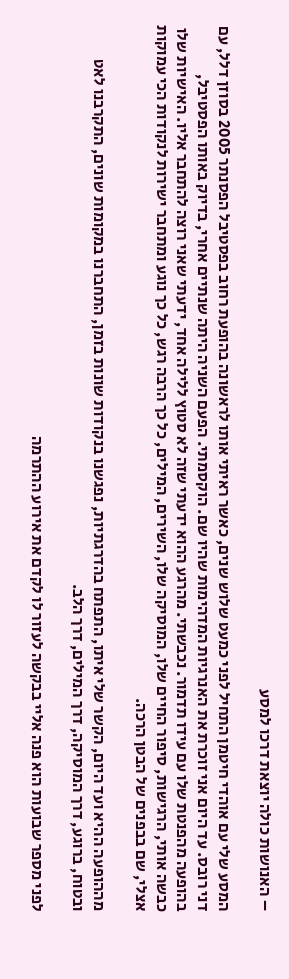– האנושות כולה יוצאת דרכו למסע

המסע שלי עם אוהדי חיטמן התחיל לפני כמעט שלוש שנים, כאשר ראיתי אותו לראשונה בהופעת רחוב בפסטיבל הפסנתר 2005 בסוזן דלל, עם דני רובס. עד היום אני זוכרת את האנרגיות המדהימות שהיו שם. הוקסמתי. הפעם השניה היתה שנתיים אחרי, בדיוק באותו הפסטיבל, בהופעה מהפנטת שלו עם עידו תדמור. נכבשתי. מהרגע ההוא ידעתי שזה לא סטוץ ללילה אחד, ידעתי שאני רוצה להתחבר אליו. האישיות שלו כבשה אותי, הרגישות, סיפור החיים שלו, המוסיקה שלו, השירים, המילים, כל כך הרבה רגש, כל כך נוגע ומתחבר ישירות לנקודות הכי עמוקות אצלי, שם בבפנים של הבטן הרכה.

מההופעה ההיא ועד היום, הקשר שלי איתו, התפתח בהדרגתיות, נפגשנו בנקודות שונות בזמן, התחברנו במקומות שונים, התקרבנו לאט ובטוח, ברוגע, דרך המוסיקה, דרך המילים, דרך הלב.

לפני מספר שבועות הוא פנה אליי בבקשה לעזור לו לקדם את אירוע ההתרמה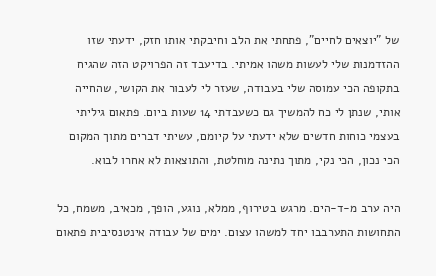של "יוצאים לחיים", פתחתי את הלב וחיבקתי אותו חזק, ידעתי שזו ההזדמנות שלי לעשות משהו אמיתי. בדיעבד זה הפרויקט הזה שהגיח בתקופה הכי עמוסה שלי בעבודה, שעזר לי לעבור את הקושי, שהחייה אותי, שנתן לי כח להמשיך גם כשעבדתי 14 שעות ביום. פתאום גיליתי בעצמי כוחות חדשים שלא ידעתי על קיומם, עשיתי דברים מתוך המקום הכי נכון, הכי נקי, מתוך נתינה מוחלטת, והתוצאות לא אחרו לבוא.

היה ערב מ-ד-הים. מרגש בטירוף, ממלא, נוגע, הופך, מכאיב, משמח, כל התחושות התערבבו יחד למשהו עצום. ימים של עבודה אינטנסיבית פתאום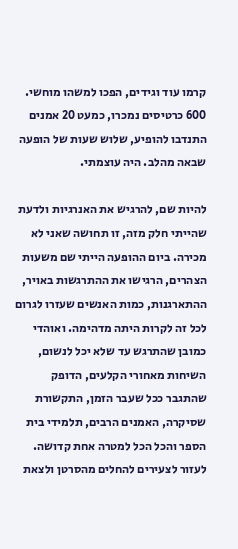קרמו עוד וגידים, הפכו למשהו מוחשי. 600 כרטיסים נמכרו, כמעט 20 אמנים התנדבו להופיע, שלוש שעות של הופעה שבאה מהלב. היה עוצמתי.

להיות שם, להרגיש את האנרגיות ולדעת שהייתי חלק מזה, זו תחושה שאני לא מכירה. ביום ההופעה הייתי שם משעות הצהרים, הרגישו את ההתרגשות באויר, ההתארגנות, כמות האנשים שעזרו לגרום לכל זה לקרות היתה מדהימה. ואוהדי כמובן שהתרגש עד שלא יכל לנשום, השיחות מאחורי הקלעים, הדופק שהתגבר ככל שעבר הזמן, התקשורת שסיקרה, האמנים הרבים, תלמידי בית הספר והכל הכל למטרה אחת קדושה. לעזור לצעירים להחלים מהסרטן ולצאת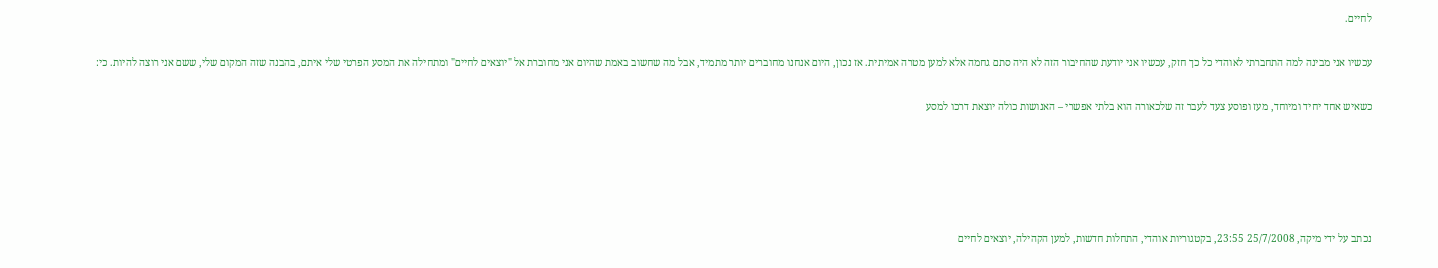לחיים.

עכשיו אני מבינה למה התחברתי לאוהדי כל כך חזק, עכשיו אני יודעת שהחיבור הזה לא היה סתם גחמה אלא למען מטרה אמיתית. אז נכון, היום אנחנו מחוברים יותר מתמיד, אבל מה שחשוב באמת שהיום אני מחוברת אל "יוצאים לחיים" ומתחילה את המסע הפרטי שלי איתם, בהבנה שזה המקום שלי, ששם אני רוצה להיות. כי:

כשאיש אחד יחיד ומיוחד, מעז ופוסע צעד לעבר זה שלכאורה הוא בלתי אפשרי – האנושות כולה יוצאת דרכו למסע





נכתב על ידי מיקה, 25/7/2008 23:55, בקטגוריות אוהדי, התחלות חדשות, למען הקהילה, יוצאים לחיים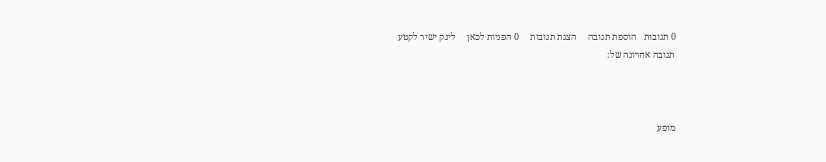0 תגובות   הוספת תגובה     הצגת תגובות     0 הפניות לכאן     לינק ישיר לקטע
תגובה אחרונה של:



מופע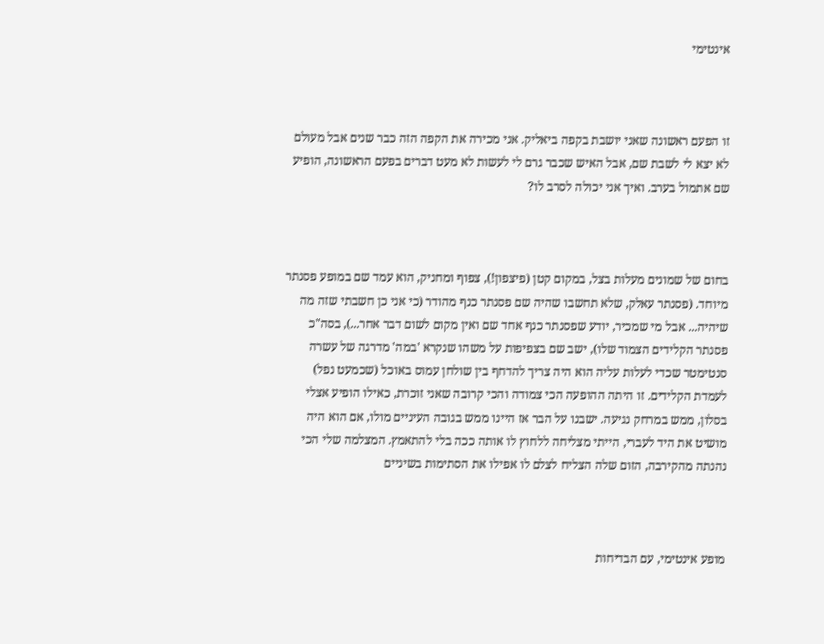אינטימי



זו הפעם ראשונה שאני יושבת בקפה ביאליק. אני מכירה את הקפה הזה כבר שנים אבל מעולם לא יצא לי לשבת שם, אבל האיש שכבר גרם לי לעשות לא מעט דברים בפעם הראשונה, הופיע שם אתמול בערב. ואיך אני יכולה לסרב לו?



בחום של שמונים מעלות בצל, במקום קטן (פיצפון!), צפוף ומחניק, הוא עמד שם במופע פסנתר מיוחד. (פסנתר עאלק, שלא תחשבו שהיה שם פסנתר כנף מהודר (כי אני כן חשבתי שזה מה שיהיה... אבל מי שמכיר, יודע שפסנתר כנף אחד שם ואין מקום לשום דבר אחר...), בסה"כ פסנתר הקלידים הצמוד שלו), ישב שם בצפיפות על משהו שנקרא 'במה' מדרגה של עשרה סנטימטר שכדי לעלות עליה הוא היה צריך להדחף בין שולחן עמוס באוכל (שכמעט נפל) לעמדת הקלידים. זו היתה ההופעה הכי צמודה והכי קרובה שאני זוכרת, כאילו הופיע אצלי בסלון, ממש במרחק נגיעה. ישבנו על הבר אז היינו ממש בגובה העיניים מולו, אם הוא היה מושיט את היד לעברי, הייתי מצליחה ללחוץ לו אותה ככה בלי להתאמץ. המצלמה שלי הכי נהנתה מהקירבה, הזום שלה הצליח לצלם לו אפילו את הסתימות בשיניים



מופע אינטימי, עם הבדיחות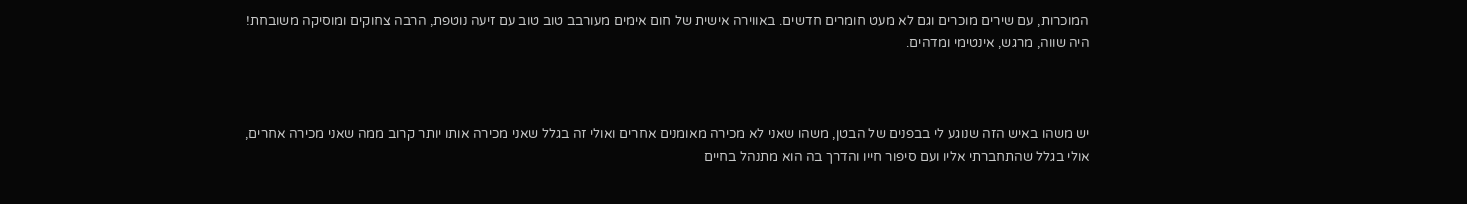המוכרות, עם שירים מוכרים וגם לא מעט חומרים חדשים. באווירה אישית של חום אימים מעורבב טוב טוב עם זיעה נוטפת, הרבה צחוקים ומוסיקה משובחת! היה שווה, מרגש, אינטימי ומדהים.



יש משהו באיש הזה שנוגע לי בבפנים של הבטן, משהו שאני לא מכירה מאומנים אחרים ואולי זה בגלל שאני מכירה אותו יותר קרוב ממה שאני מכירה אחרים, אולי בגלל שהתחברתי אליו ועם סיפור חייו והדרך בה הוא מתנהל בחיים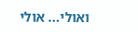ואולי... אולי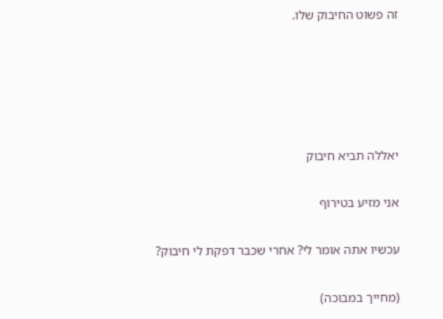זה פשוט החיבוק שלו.





יאללה תביא חיבוק

אני מזיע בטירוף

עכשיו אתה אומר לי? אחרי שכבר דפקת לי חיבוק?

(מחייך במבוכה)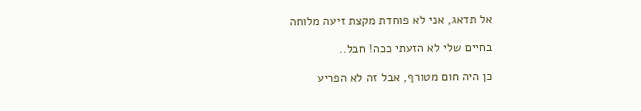אל תדאג, אני לא פוחדת מקצת זיעה מלוחה

בחיים שלי לא הזעתי ככה! חבל..

כן היה חום מטורף, אבל זה לא הפריע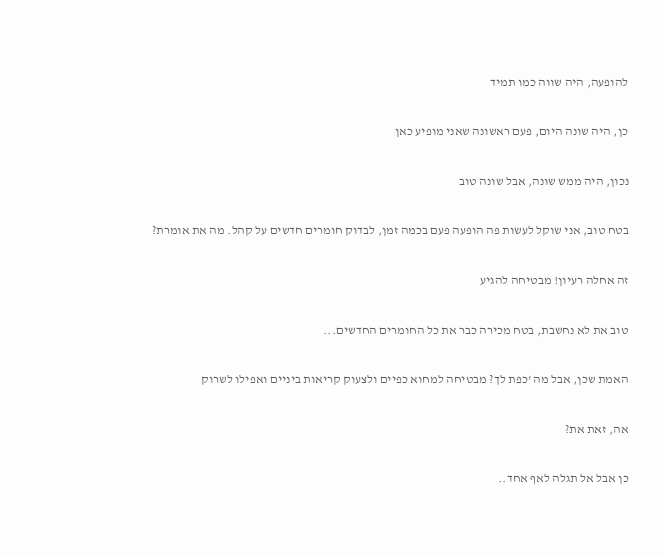להופעה, היה שווה כמו תמיד

כן, היה שונה היום, פעם ראשונה שאני מופיע כאן

נכון, היה ממש שונה, אבל שונה טוב

בטח טוב, אני שוקל לעשות פה הופעה פעם בכמה זמן, לבדוק חומרים חדשים על קהל. מה את אומרת?

זה אחלה רעיון! מבטיחה להגיע

טוב את לא נחשבת, בטח מכירה כבר את כל החומרים החדשים...

האמת שכן, אבל מה 'כפת לך? מבטיחה למחוא כפיים ולצעוק קריאות ביניים ואפילו לשרוק

אה, זאת את?

כן אבל אל תגלה לאף אחד..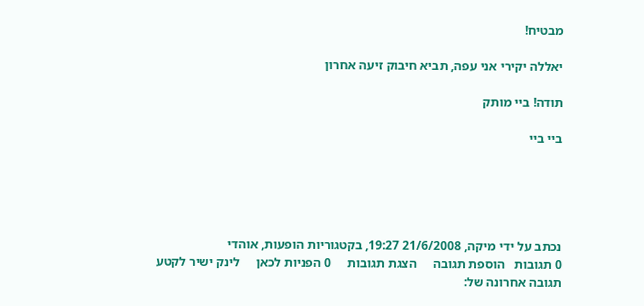מבטיח!

יאללה יקירי אני עפה, תביא חיבוק זיעה אחרון

תודה! ביי מותק

ביי ביי





נכתב על ידי מיקה, 21/6/2008 19:27, בקטגוריות הופעות, אוהדי
0 תגובות   הוספת תגובה     הצגת תגובות     0 הפניות לכאן     לינק ישיר לקטע
תגובה אחרונה של: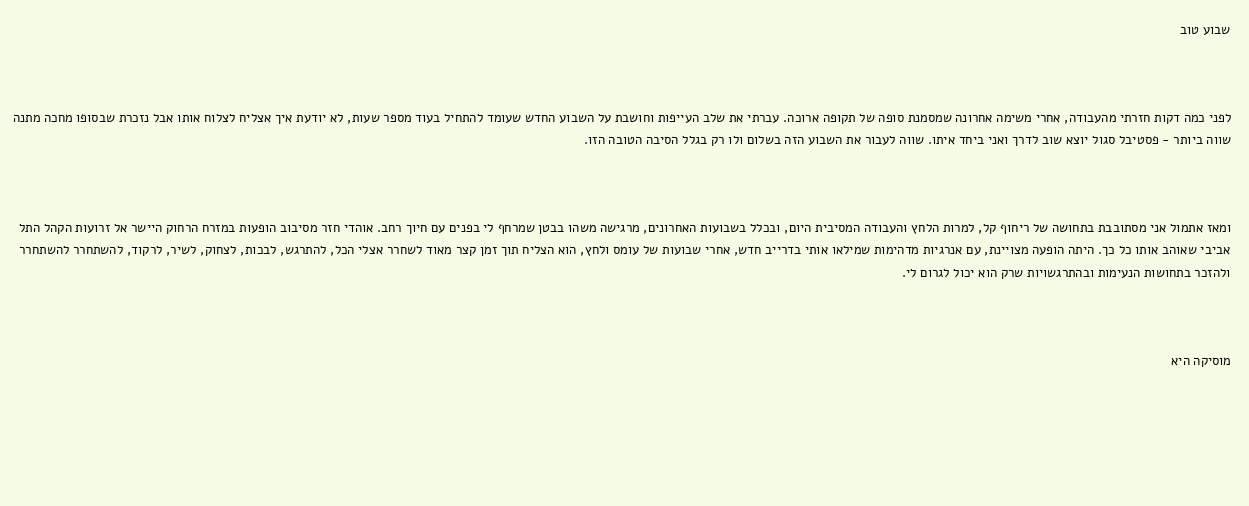שבוע טוב



לפני כמה דקות חזרתי מהעבודה, אחרי משימה אחרונה שמסמנת סופה של תקופה ארוכה. עברתי את שלב העייפות וחושבת על השבוע החדש שעומד להתחיל בעוד מספר שעות, לא יודעת איך אצליח לצלוח אותו אבל נזכרת שבסופו מחכה מתנה שווה ביותר - פסטיבל סגול יוצא שוב לדרך ואני ביחד איתו. שווה לעבור את השבוע הזה בשלום ולו רק בגלל הסיבה הטובה הזו.



ומאז אתמול אני מסתובבת בתחושה של ריחוף קל, למרות הלחץ והעבודה המסיבית היום, ובכלל בשבועות האחרונים, מרגישה משהו בבטן שמרחף לי בפנים עם חיוך רחב. אוהדי חזר מסיבוב הופעות במזרח הרחוק היישר אל זרועות הקהל התל אביבי שאוהב אותו כל כך. היתה הופעה מצויינת, עם אנרגיות מדהימות שמילאו אותי בדרייב חדש, אחרי שבועות של עומס ולחץ, הוא הצליח תוך זמן קצר מאוד לשחרר אצלי הכל, להתרגש, לבכות, לצחוק, לשיר, לרקוד, להשתחרר להשתחרר ולהזכר בתחושות הנעימות ובהתרגשויות שרק הוא יכול לגרום לי.



מוסיקה היא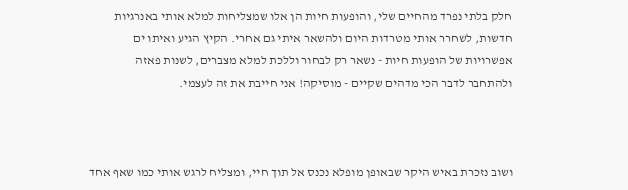חלק בלתי נפרד מהחיים שלי, והופעות חיות הן אלו שמצליחות למלא אותי באנרגיות חדשות, לשחרר אותי מטרדות היום ולהשאר איתי גם אחרי. הקיץ הגיע ואיתו ים אפשרויות של הופעות חיות - נשאר רק לבחור וללכת למלא מצברים, לשנות פאזה ולהתחבר לדבר הכי מדהים שקיים - מוסיקה! אני חייבת את זה לעצמי.



ושוב נזכרת באיש היקר שבאופן מופלא נכנס אל תוך חיי, ומצליח לרגש אותי כמו שאף אחד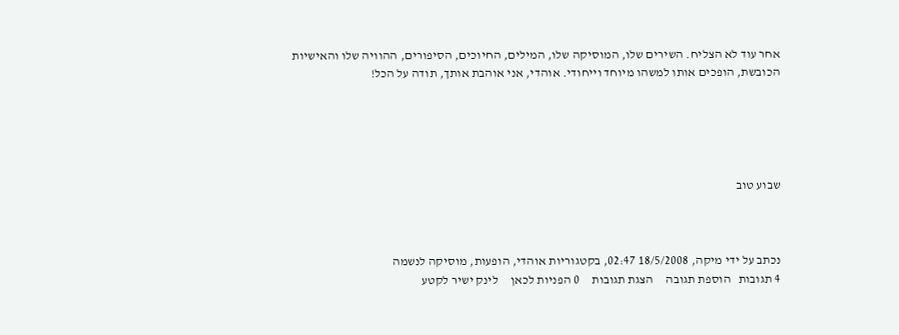אחר עוד לא הצליח. השירים שלו, המוסיקה שלו, המילים, החיוכים, הסיפורים, ההוויה שלו והאישיות הכובשת, הופכים אותו למשהו מיוחד וייחודי. אוהדי, אני אוהבת אותך, תודה על הכל!





שבוע טוב



נכתב על ידי מיקה, 18/5/2008 02:47, בקטגוריות אוהדי, הופעות, מוסיקה לנשמה
4 תגובות   הוספת תגובה     הצגת תגובות     0 הפניות לכאן     לינק ישיר לקטע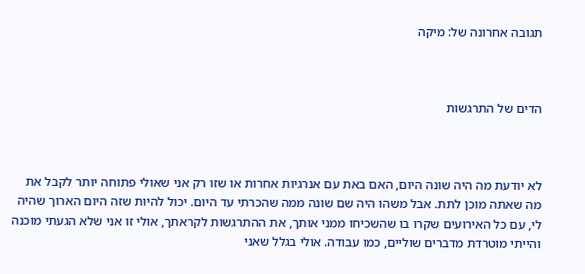תגובה אחרונה של: מיקה



הדים של התרגשות



לא יודעת מה היה שונה היום, האם באת עם אנרגיות אחרות או שזו רק אני שאולי פתוחה יותר לקבל את מה שאתה מוכן לתת. אבל משהו היה שם שונה ממה שהכרתי עד היום. יכול להיות שזה היום הארוך שהיה לי, עם כל האירועים שקרו בו שהשכיחו ממני אותך, את ההתרגשות לקראתך, אולי זו אני שלא הגעתי מוכנה והייתי מוטרדת מדברים שוליים, כמו עבודה. אולי בגלל שאני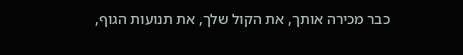כבר מכירה אותך, את הקול שלך, את תנועות הגוף,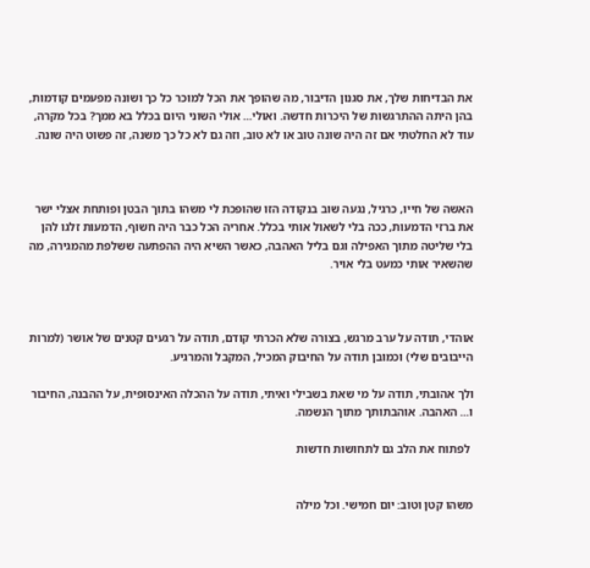את הבדיחות שלך, את סגנון הדיבור, מה שהופך את הכל למוכר כל כך ושונה מפעמים קודמות, בהן היתה ההתרגשות של היכרות חדשה. ואולי... אולי השוני היום בכלל בא ממך? בכל מקרה, עוד לא החלטתי אם זה היה שונה טוב או לא טוב, וזה גם לא כל כך משנה, זה פשוט היה שונה.



האשה של חייו, כרגיל, נגעה שוב בנקודה הזו שהופכת לי משהו בתוך הבטן ופותחת אצלי ישר את ברזי הדמעות, ככה בלי לשאול אותי בכלל. אחריה הכל כבר היה חשוף, הדמעות זלגו להן בלי שליטה מתוך האפילה וגם בליל האהבה, כאשר השיא היה ההפתעה ששלפת מהמגירה, מה שהשאיר אותי כמעט בלי אויר.



אוהדי, תודה על ערב מרגש, בצורה שלא הכרתי קודם, תודה על רגעים קטנים של אושר (למרות הייבובים שלי) וכמובן תודה על החיבוק המכיל, המקבל והמרגיע.

ולך אהובתי, תודה על מי שאת בשבילי ואיתי, תודה על ההכלה האינסופית, על ההבנה, החיבור ו... האהבה. אוהבתותך מתוך הנשמה.

 לפתוח את הלב גם לתחושות חדשות


משהו קטן וטוב: יום חמישי. וכל מילה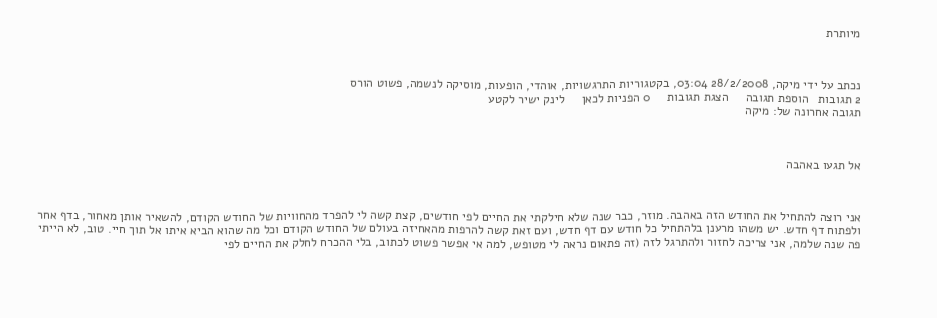מיותרת



נכתב על ידי מיקה, 28/2/2008 03:04, בקטגוריות התרגשויות, אוהדי, הופעות, מוסיקה לנשמה, פשוט הורס
2 תגובות   הוספת תגובה     הצגת תגובות     0 הפניות לכאן     לינק ישיר לקטע
תגובה אחרונה של: מיקה



אל תגעו באהבה



אני רוצה להתחיל את החודש הזה באהבה. מוזר, כבר שנה שלא חילקתי את החיים לפי חודשים, קצת קשה לי להפרד מהחוויות של החודש הקודם, להשאיר אותן מאחור, בדף אחר ולפתוח דף חדש. יש משהו מרענן בלהתחיל כל חודש עם דף חדש, ועם זאת קשה להרפות מהאחיזה בעולם של החודש הקודם וכל מה שהוא הביא איתו אל תוך חיי. טוב, לא הייתי פה שנה שלמה, אני צריכה לחזור ולהתרגל לזה (זה פתאום נראה לי מטופש, למה אי אפשר פשוט לכתוב, בלי ההכרח לחלק את החיים לפי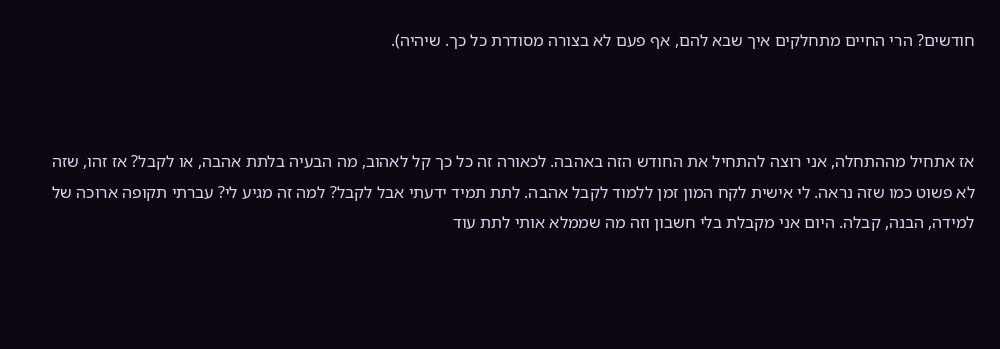חודשים? הרי החיים מתחלקים איך שבא להם, אף פעם לא בצורה מסודרת כל כך. שיהיה).



אז אתחיל מההתחלה, אני רוצה להתחיל את החודש הזה באהבה. לכאורה זה כל כך קל לאהוב, מה הבעיה בלתת אהבה, או לקבל? אז זהו, שזה לא פשוט כמו שזה נראה. לי אישית לקח המון זמן ללמוד לקבל אהבה. לתת תמיד ידעתי אבל לקבל? למה זה מגיע לי? עברתי תקופה ארוכה של למידה, הבנה, קבלה. היום אני מקבלת בלי חשבון וזה מה שממלא אותי לתת עוד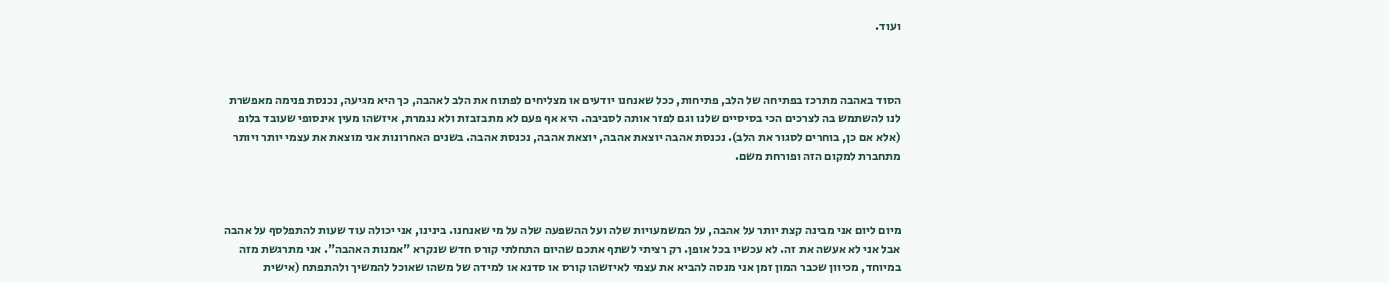ועוד.



הסוד באהבה מתרכז בפתיחה של הלב, פתיחות, ככל שאנחנו יודעים או מצליחים לפתוח את הלב לאהבה, כך היא מגיעה, נכנסת פנימה מאפשרת לנו להשתמש בה לצרכים הכי בסיסיים שלנו וגם לפזר אותה לסביבה. היא אף פעם לא מתבזבזת ולא נגמרת, איזשהו מעין אינסופי שעובד בלופ (אלא אם כן, בוחרים לסגור את הלב). נכנסת אהבה יוצאת אהבה, יוצאת אהבה, נכנסת אהבה. בשנים האחרונות אני מוצאת את עצמי יותר ויותר מתחברת למקום הזה ופורחת משם.



מיום ליום אני מבינה קצת יותר על אהבה, על המשמעויות שלה ועל ההשפעה שלה על מי שאנחנו. בינינו, אני יכולה עוד שעות להתפלסף על אהבה אבל אני לא אעשה את זה. לא עכשיו בכל אופן. רק רציתי לשתף אתכם שהיום התחלתי קורס חדש שנקרא "אמנות האהבה". אני מתרגשת מזה במיוחד, מכיוון שכבר המון זמן אני מנסה להביא את עצמי לאיזשהו קורס או סדנא או למידה של משהו שאוכל להמשיך ולהתפתח (אישית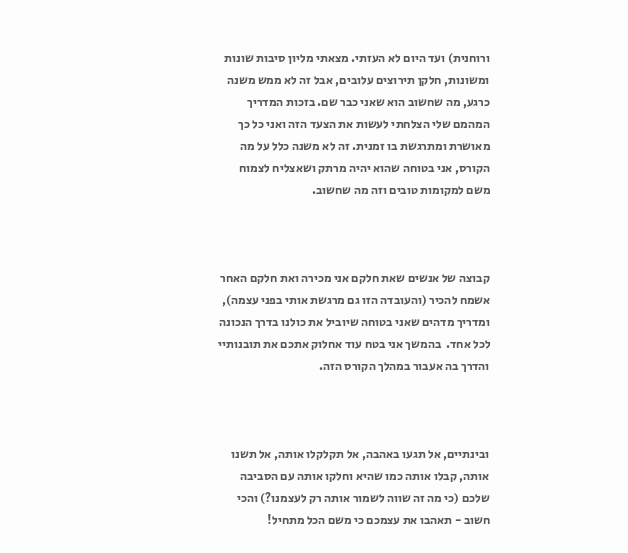ורוחנית) ועד היום לא העזתי. מצאתי מליון סיבות שונות ומשונות, חלקן תירוצים עלובים, אבל זה לא ממש משנה כרגע, מה שחשוב הוא שאני כבר שם. בזכות המדריך המהמם שלי הצלחתי לעשות את הצעד הזה ואני כל כך מאושרת ומתרגשת בו זמנית. זה לא משנה כלל על מה הקורס, אני בטוחה שהוא יהיה מרתק ושאצליח לצמוח משם למקומות טובים וזה מה שחשוב.



קבוצה של אנשים שאת חלקם אני מכירה ואת חלקם האחר אשמח להכיר (והעובדה הזו גם מרגשת אותי בפני עצמה), ומדריך מדהים שאני בטוחה שיוביל את כולנו בדרך הנכונה לכל אחד.  בהמשך אני בטח עוד אחלוק אתכם את תובנותיי והדרך בה אעבור במהלך הקורס הזה.



ובינתיים, אל תגעו באהבה, אל תקלקלו אותה, אל תשנו אותה, קבלו אותה כמו שהיא וחלקו אותה עם הסביבה שלכם (כי מה זה שווה לשמור אותה רק לעצמנו?) והכי חשוב - תאהבו את עצמכם כי משם הכל מתחיל!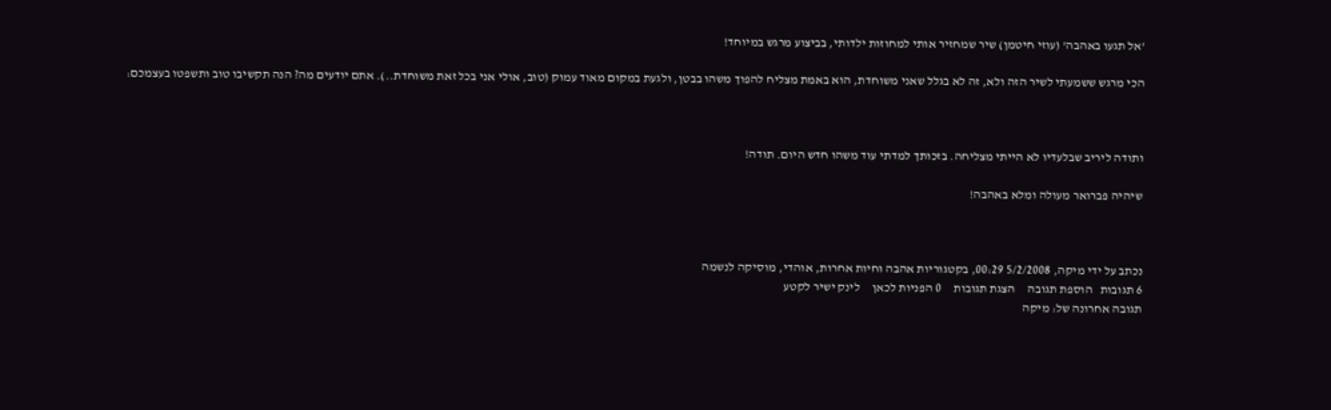'אל תגעו באהבה' (עוזי חיטמן) שיר שמחזיר אותי למחוזות ילדותי, בביצוע מרגש במיוחד!

הכי מרגש ששמעתי לשיר הזה ולא, זה לא בגלל שאני משוחדת, הוא באמת מצליח להפוך משהו בבטן, ולגעת במקום מאוד עמוק (טוב, אולי אני בכל זאת משוחדת..). אתם יודעים מה? הנה תקשיבו טוב ותשפטו בעצמכם:



ותודה ליריב שבלעדיו לא הייתי מצליחה. בזכותך למדתי עוד משהו חדש היום. תודה!

שיהיה פברואר מעולה ומלא באהבה!



נכתב על ידי מיקה, 5/2/2008 00:29, בקטגוריות אהבה וחיות אחרות, אוהדי, מוסיקה לנשמה
6 תגובות   הוספת תגובה     הצגת תגובות     0 הפניות לכאן     לינק ישיר לקטע
תגובה אחרונה של: מיקה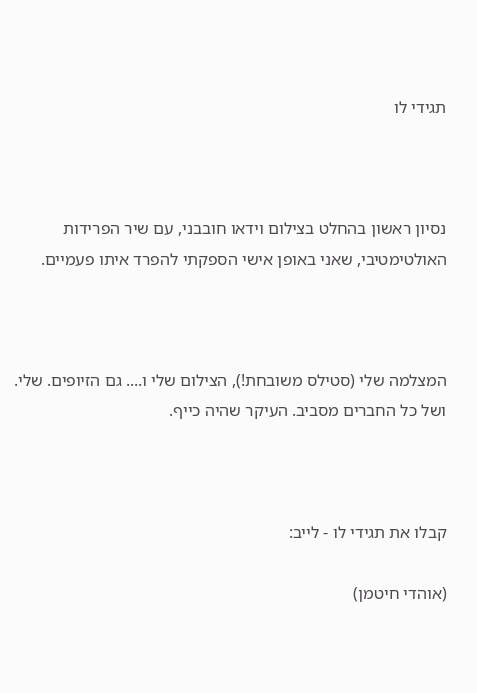תגידי לו



נסיון ראשון בהחלט בצילום וידאו חובבני, עם שיר הפרידות האולטימטיבי, שאני באופן אישי הספקתי להפרד איתו פעמיים.



המצלמה שלי (סטילס משובחת!), הצילום שלי ו.... גם הזיופים. שלי. ושל כל החברים מסביב. העיקר שהיה כייף.



קבלו את תגידי לו - לייב:

(אוהדי חיטמן)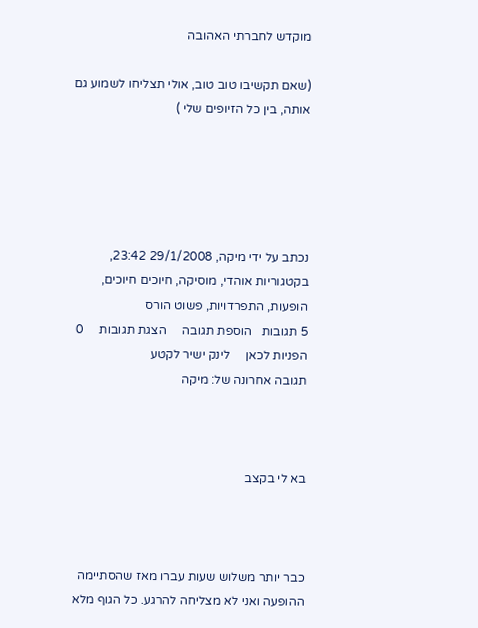מוקדש לחברתי האהובה

(שאם תקשיבו טוב טוב, אולי תצליחו לשמוע גם אותה, בין כל הזיופים שלי )





נכתב על ידי מיקה, 29/1/2008 23:42, בקטגוריות אוהדי, מוסיקה, חיוכים חיוכים, הופעות, התפרדויות, פשוט הורס
5 תגובות   הוספת תגובה     הצגת תגובות     0 הפניות לכאן     לינק ישיר לקטע
תגובה אחרונה של: מיקה



בא לי בקצב



כבר יותר משלוש שעות עברו מאז שהסתיימה ההופעה ואני לא מצליחה להרגע. כל הגוף מלא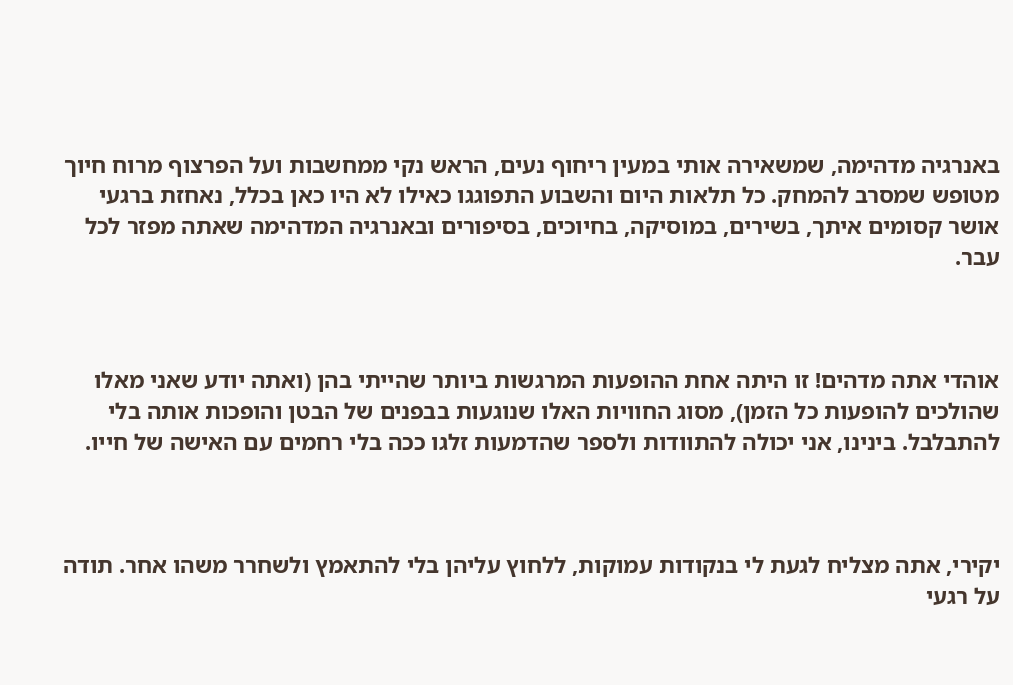באנרגיה מדהימה, שמשאירה אותי במעין ריחוף נעים, הראש נקי ממחשבות ועל הפרצוף מרוח חיוך מטופש שמסרב להמחק. כל תלאות היום והשבוע התפוגגו כאילו לא היו כאן בכלל, נאחזת ברגעי אושר קסומים איתך, בשירים, במוסיקה, בחיוכים, בסיפורים ובאנרגיה המדהימה שאתה מפזר לכל עבר.



אוהדי אתה מדהים! זו היתה אחת ההופעות המרגשות ביותר שהייתי בהן (ואתה יודע שאני מאלו שהולכים להופעות כל הזמן), מסוג החוויות האלו שנוגעות בבפנים של הבטן והופכות אותה בלי להתבלבל. בינינו, אני יכולה להתוודות ולספר שהדמעות זלגו ככה בלי רחמים עם האישה של חייו.



יקירי, אתה מצליח לגעת לי בנקודות עמוקות, ללחוץ עליהן בלי להתאמץ ולשחרר משהו אחר. תודה על רגעי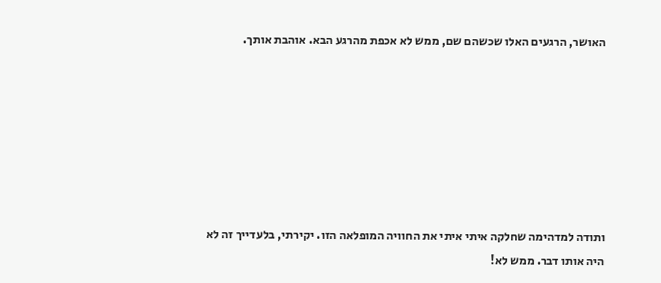האושר, הרגעים האלו שכשהם שם, ממש לא אכפת מהרגע הבא. אוהבת אותך.







ותודה למדהימה שחלקה איתי איתי את החוויה המופלאה הזו. יקירתי, בלעדייך זה לא היה אותו דבר. ממש לא!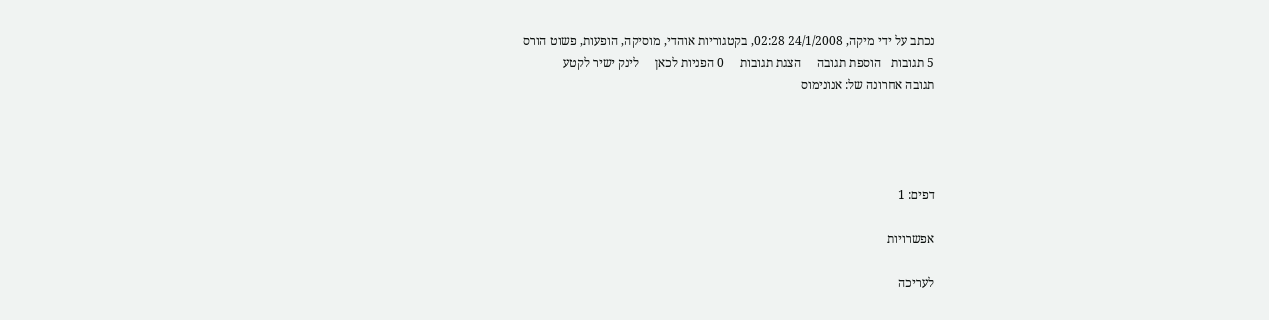נכתב על ידי מיקה, 24/1/2008 02:28, בקטגוריות אוהדי, מוסיקה, הופעות, פשוט הורס
5 תגובות   הוספת תגובה     הצגת תגובות     0 הפניות לכאן     לינק ישיר לקטע
תגובה אחרונה של: אנונימוס




דפים: 1

אפשרויות

לעריכה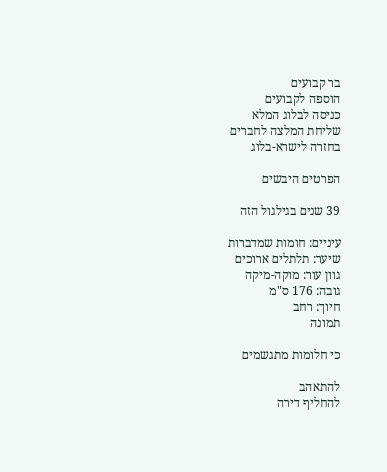בר קבועים
הוספה לקבועים
כניסה לבלוג המלא
שליחת המלצה לחברים
בחזרה לישרא-בלוג

הפרטים היבשים

39 שנים בגילגול הזה

עיניים: חומות שמדברות
שיער: תלתלים ארוכים
גוון עור: מוקה-מיקה
גובה: 176 ס"מ
חיוך: רחב
תמונה

כי חלומות מתגשמים

להתאהב
להחליף דירה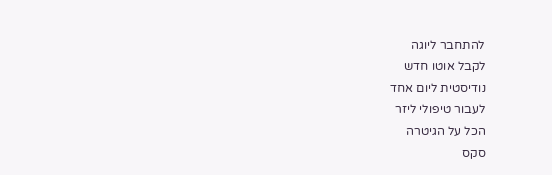להתחבר ליוגה
לקבל אוטו חדש
נודיסטית ליום אחד
לעבור טיפולי ליזר
הכל על הגיטרה
סקס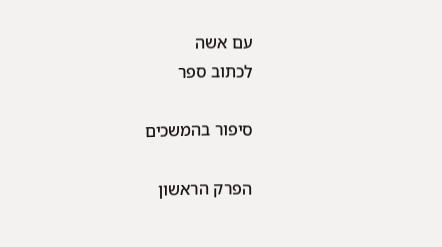עם אשה
לכתוב ספר

סיפור בהמשכים

הפרק הראשון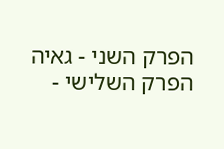הפרק השני - גאיה
הפרק השלישי -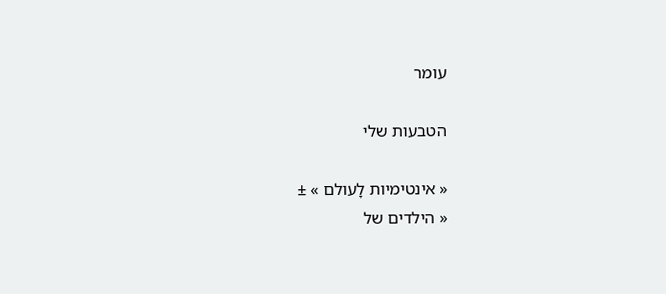עומר

הטבעות שלי

« אינטימיות לָעולם » ±
« הילדים של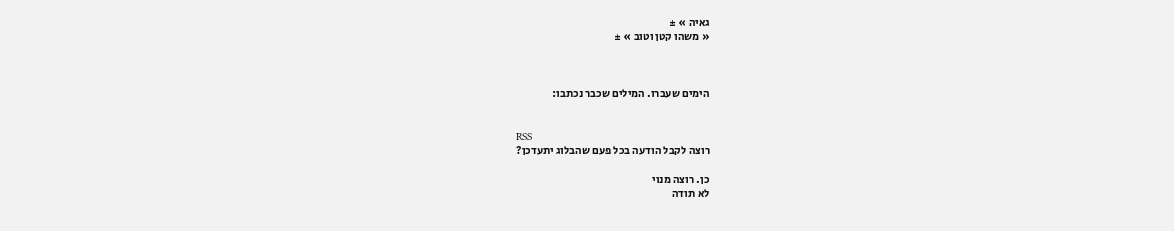גאיה » ±
« משהו קטן וטוב » ±



הימים שעברו. המילים שכבר נכתבו:


RSS
רוצה לקבל הודעה בכל פעם שהבלוג יתעדכן?

כן. רוצה מנוי
לא תודה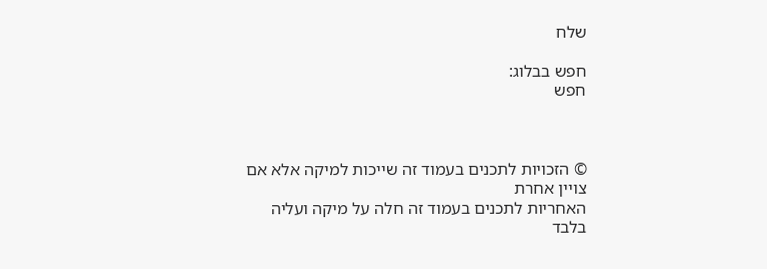שלח

חפש בבלוג:
חפש



© הזכויות לתכנים בעמוד זה שייכות למיקה אלא אם צויין אחרת
האחריות לתכנים בעמוד זה חלה על מיקה ועליה בלבד